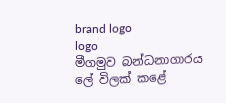brand logo
logo
මීගමුව බන්ධනාගාරය ලේ විලක් කළේ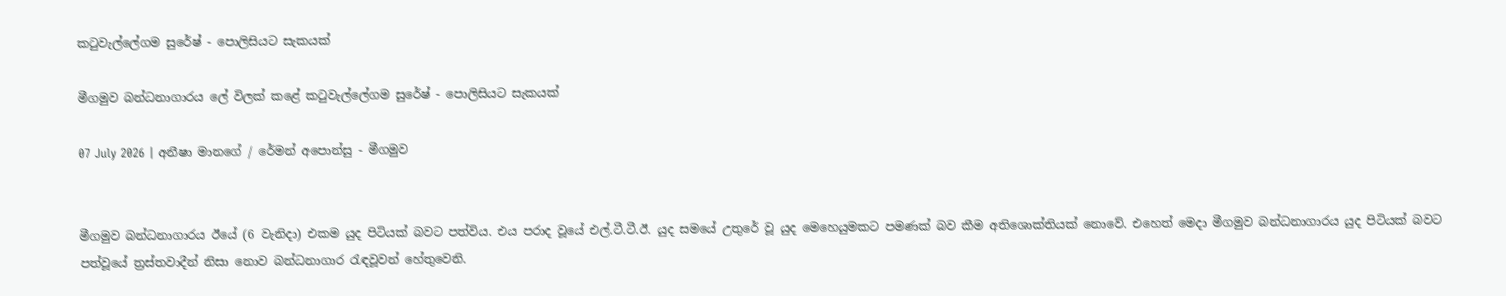කටුවැල්ලේගම සුරේෂ් - පොලිසියට සැකයක්

මීගමුව බන්ධනාගාරය ලේ විලක් කළේ කටුවැල්ලේගම සුරේෂ් - පොලිසියට සැකයක්

07 July 2026 | අනීෂා මානගේ / රේමන් අපොන්සු - මීගමුව


මීගමුව බන්ධනාගාරය ඊයේ (6 වැනිදා) එකම යුද පිටියක් බවට පත්විය. එය පරාද වූයේ එල්.ටී.ටී.ඊ. යුද සමයේ උතුරේ වූ යුද මෙහෙයුමකට පමණක් බව කීම අතිශොක්තියක් නොවේ. එහෙත් මෙදා මීගමුව බන්ධනාගාරය යුද පිටියක් බවට පත්වූයේ ත්‍රස්තවාදීන් නිසා නොව බන්ධනාගාර රැඳවූවන් හේතුවෙනි.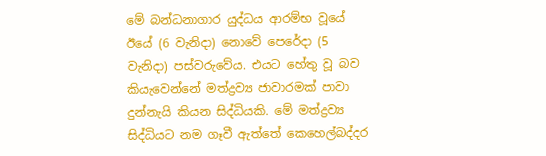මේ බන්ධනාගාර යුද්ධය ආරම්භ වූයේ ඊයේ (6 වැනිදා) නොවේ පෙරේදා (5 වැනිදා) පස්වරුවේය. එයට හේතු වූ බව කියැවෙන්නේ මත්ද්‍රව්‍ය ජාවාරමක් පාවා දුන්නැයි කියන සිද්ධියකි. මේ මත්ද්‍රව්‍ය සිද්ධියට නම ගෑවී ඇත්තේ කෙහෙල්බද්දර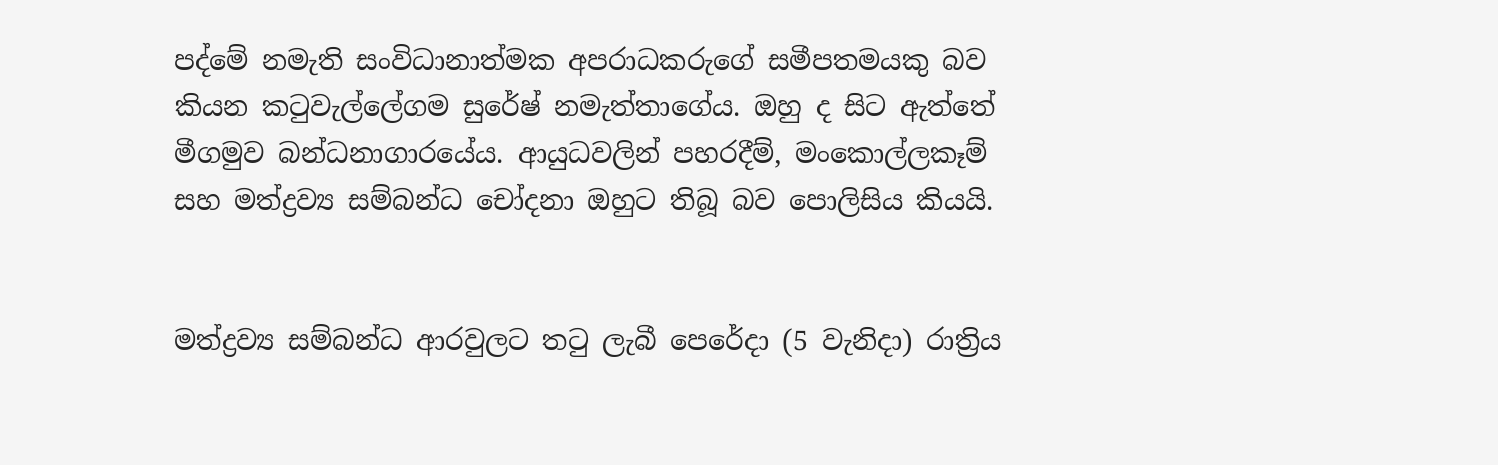පද්මේ නමැති සංවිධානාත්මක අපරාධකරුගේ සමීපතමයකු බව කියන කටුවැල්ලේගම සුරේෂ් නමැත්තාගේය. ඔහු ද සිට ඇත්තේ මීගමුව බන්ධනාගාරයේය. ආයුධවලින් පහරදීම්, මංකොල්ලකෑම් සහ මත්ද්‍රව්‍ය සම්බන්ධ චෝදනා ඔහුට තිබූ බව පොලිසිය කියයි.


මත්ද්‍රව්‍ය සම්බන්ධ ආරවුලට තටු ලැබී පෙරේදා (5 වැනිදා) රාත්‍රිය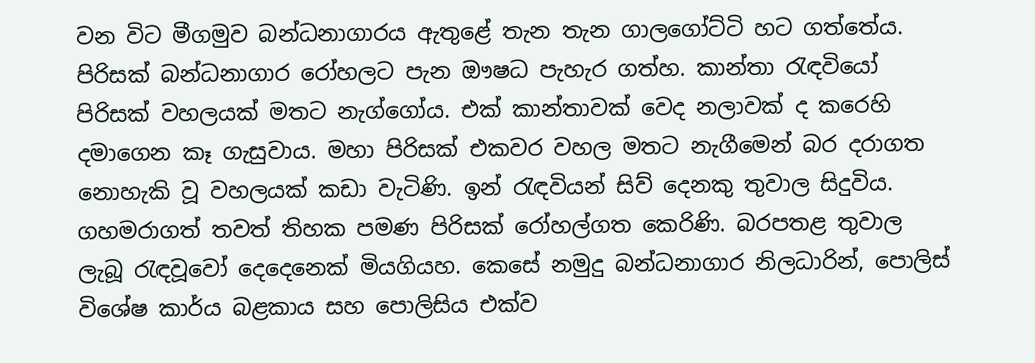වන විට මීගමුව බන්ධනාගාරය ඇතුළේ තැන තැන ගාලගෝට්ටි හට ගත්තේය. පිරිසක් බන්ධනාගාර රෝහලට පැන ඖෂධ පැහැර ගත්හ. කාන්තා රැඳවියෝ පිරිසක් වහලයක් මතට නැග්ගෝය. එක් කාන්තාවක් වෙද නලාවක් ද කරෙහි දමාගෙන කෑ ගැසුවාය. මහා පිරිසක් එකවර වහල මතට නැගීමෙන් බර දරාගත නොහැකි වූ වහලයක් කඩා වැටිණි. ඉන් රැඳවියන් සිව් දෙනකු තුවාල සිදුවිය. ගහමරාගත් තවත් තිහක පමණ පිරිසක් රෝහල්ගත කෙරිණි. බරපතළ තුවාල ලැබූ රැඳවූවෝ දෙදෙනෙක් මියගියහ. කෙසේ නමුදු බන්ධනාගාර නිලධාරින්, පොලිස් විශේෂ කාර්ය බළකාය සහ පොලිසිය එක්ව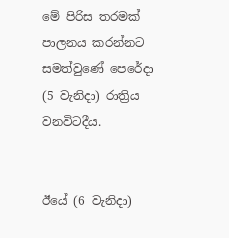මේ පිරිස තරමක් පාලනය කරන්නට සමත්වුණේ පෙරේදා (5 වැනිදා) රාත්‍රිය වනවිටදීය.


ඊයේ (6 වැනිදා)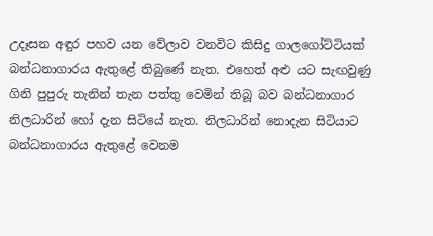උදෑසන අඳුර පහව යන වේලාව වනවිට කිසිදු ගාලගෝට්ටියක් බන්ධනාගාරය ඇතුළේ තිබුණේ නැත. එහෙත් අළු යට සැඟවුණු ගිනි පුපුරු තැනින් තැන පත්තු වෙමින් තිබූ බව බන්ධනාගාර නිලධාරින් හෝ දැන සිටියේ නැත. නිලධාරින් නොදැන සිටියාට බන්ධනාගාරය ඇතුළේ වෙනම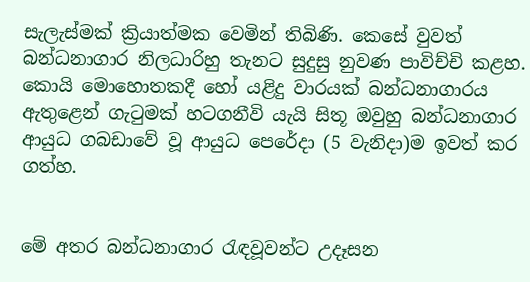සැලැස්මක් ක්‍රියාත්මක වෙමින් තිබිණි. කෙසේ වුවත් බන්ධනාගාර නිලධාරිහු තැනට සුදුසු නුවණ පාවිච්චි කළහ. කොයි මොහොතකදී හෝ යළිදු වාරයක් බන්ධනාගාරය ඇතුළෙන් ගැටුමක් හටගනීවි යැයි සිතූ ඔවුහු බන්ධනාගාර ආයුධ ගබඩාවේ වූ ආයුධ පෙරේදා (5 වැනිදා)ම ඉවත් කර ගත්හ.


මේ අතර බන්ධනාගාර රැඳවූවන්ට උදෑසන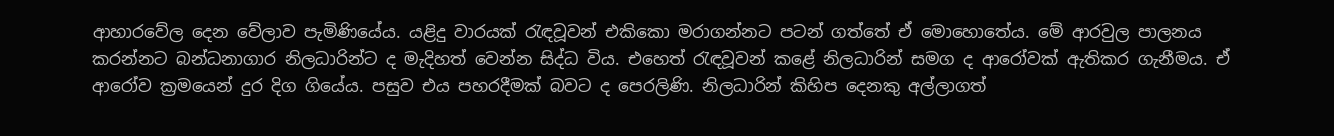ආහාරවේල දෙන වේලාව පැමිණියේය. යළිදු වාරයක් රැඳවූවන් එකිකො මරාගන්නට පටන් ගත්තේ ඒ මොහොතේය. මේ ආරවුල පාලනය කරන්නට බන්ධනාගාර නිලධාරින්ට ද මැදිහත් වෙන්න සිද්ධ විය. එහෙත් රැඳවූවන් කළේ නිලධාරින් සමග ද ආරෝවක් ඇතිකර ගැනීමය. ඒ ආරෝව ක්‍රමයෙන් දුර දිග ගියේය. පසුව එය පහරදීමක් බවට ද පෙරලිණි. නිලධාරින් කිහිප දෙනකු අල්ලාගත්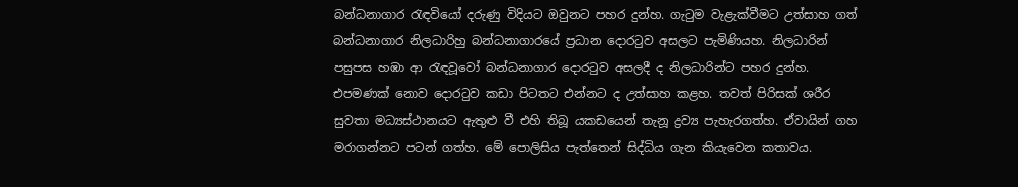බන්ධනාගාර රැඳවියෝ දරුණු විදියට ඔවුනට පහර දුන්හ. ගැටුම වැළැක්වීමට උත්සාහ ගත් බන්ධනාගාර නිලධාරිහු බන්ධනාගාරයේ ප්‍රධාන දොරටුව අසලට පැමිණියහ. නිලධාරින් පසුපස හඹා ආ රැඳවූවෝ බන්ධනාගාර දොරටුව අසලදී ද නිලධාරින්ට පහර දුන්හ. එපමණක් නොව දොරටුව කඩා පිටතට එන්නට ද උත්සාහ කළහ. තවත් පිරිසක් ශරීර සුවතා මධ්‍යස්ථානයට ඇතුළු වී එහි තිබූ යකඩයෙන් තැනූ ද්‍රව්‍ය පැහැරගත්හ. ඒවායින් ගහ මරාගන්නට පටන් ගත්හ. මේ පොලිසිය පැත්තෙන් සිද්ධිය ගැන කියැවෙන කතාවය.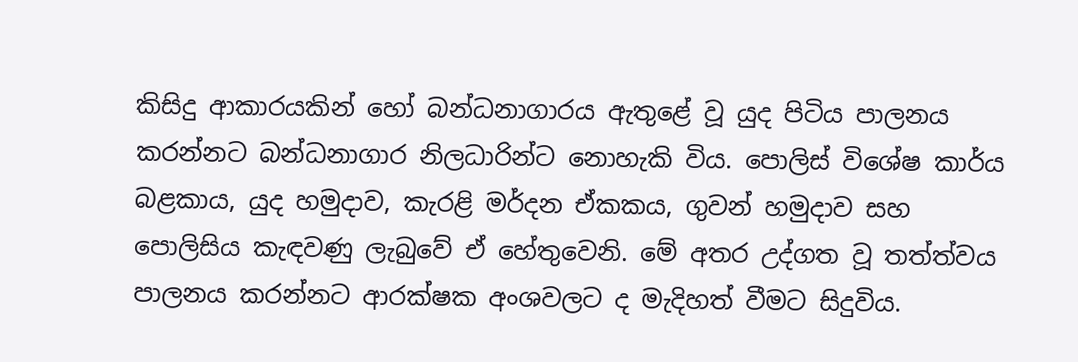කිසිදු ආකාරයකින් හෝ බන්ධනාගාරය ඇතුළේ වූ යුද පිටිය පාලනය කරන්නට බන්ධනාගාර නිලධාරින්ට නොහැකි විය. පොලිස් විශේෂ කාර්ය බළකාය, යුද හමුදාව, කැරළි මර්දන ඒකකය, ගුවන් හමුදාව සහ පොලිසිය කැඳවණු ලැබුවේ ඒ හේතුවෙනි. මේ අතර උද්ගත වූ තත්ත්වය පාලනය කරන්නට ආරක්ෂක අංශවලට ද මැදිහත් වීමට සිදුවිය.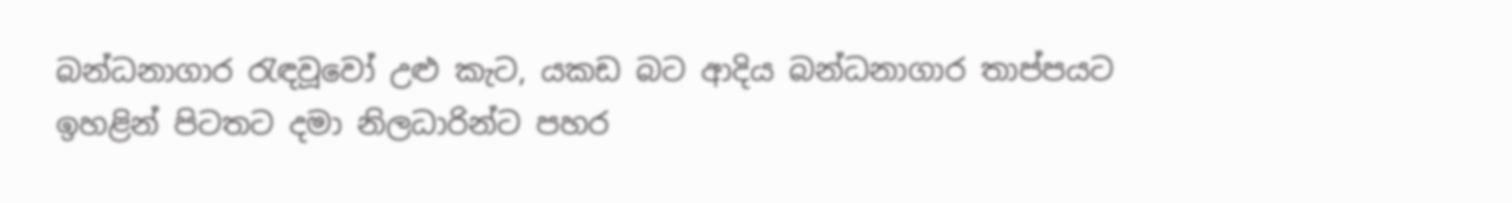බන්ධනාගාර රැඳවූවෝ උළු කැට, යකඩ බට ආදිය බන්ධනාගාර තාප්පයට ඉහළින් පිටතට දමා නිලධාරින්ට පහර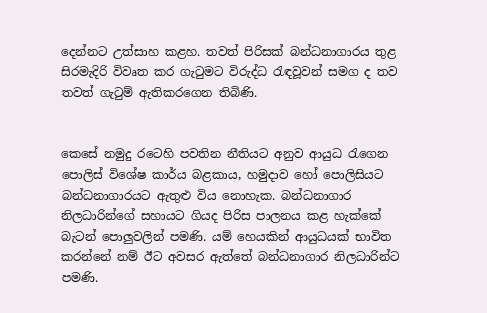දෙන්නට උත්සාහ කළහ. තවත් පිරිසක් බන්ධනාගාරය තුළ සිරමැදිරි විවෘත කර ගැටුමට විරුද්ධ රැඳවූවන් සමග ද තව තවත් ගැටුම් ඇතිකරගෙන තිබිණි.


කෙසේ නමුදු රටෙහි පවතින නීතියට අනුව ආයුධ රැගෙන පොලිස් විශේෂ කාර්ය බළකාය, හමුදාව හෝ පොලිසියට බන්ධනාගාරයට ඇතුළු විය නොහැක. බන්ධනාගාර නිලධාරින්ගේ සහායට ගියද පිරිස පාලනය කළ හැක්කේ බැටන් පොලුවලින් පමණි. යම් හෙයකින් ආයුධයක් භාවිත කරන්නේ නම් ඊට අවසර ඇත්තේ බන්ධනාගාර නිලධාරින්ට පමණි.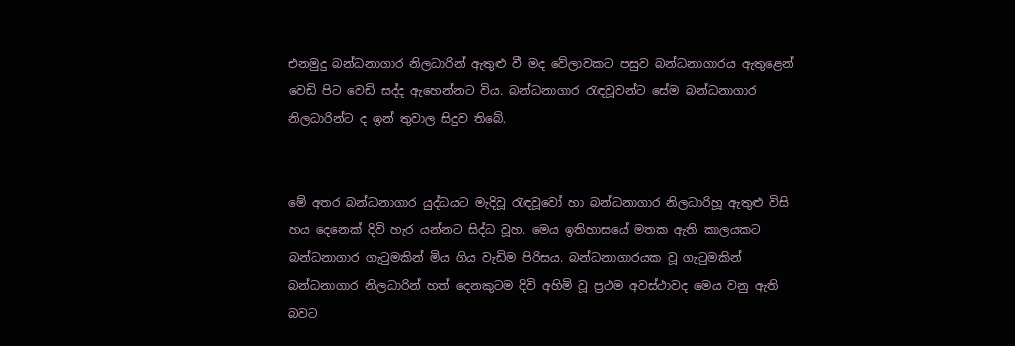එනමුදු බන්ධනාගාර නිලධාරින් ඇතුළු වී මද වේලාවකට පසුව බන්ධනාගාරය ඇතුළෙන් වෙඩි පිට වෙඩි සද්ද ඇහෙන්නට විය. බන්ධනාගාර රැඳවූවන්ට සේම බන්ධනාගාර නිලධාරින්ට ද ඉන් තුවාල සිදුව තිබේ.


මේ අතර බන්ධනාගාර යුද්ධයට මැදිවූ රැඳවූවෝ හා බන්ධනාගාර නිලධාරිහූ ඇතුළු විසි හය දෙනෙක් දිවි හැර යන්නට සිද්ධ වූහ. මෙය ඉතිහාසයේ මතක ඇති කාලයකට බන්ධනාගාර ගැටුමකින් මිය ගිය වැඩිම පිරිසය. බන්ධනාගාරයක වූ ගැටුමකින් බන්ධනාගාර නිලධාරින් හත් දෙනකුටම දිවි අහිමි වූ ප්‍රථම අවස්ථාවද මෙය වනු ඇති බවට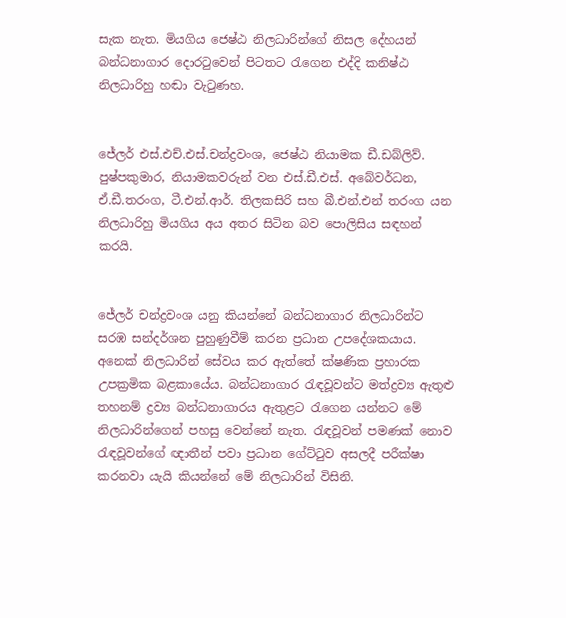සැක නැත. මියගිය ජෙෂ්ඨ නිලධාරින්ගේ නිසල දේහයන් බන්ධනාගාර දොරටුවෙන් පිටතට රැගෙන එද්දි කනිෂ්ඨ නිලධාරිහු හඬා වැටුණහ.


ජේලර් එස්.එච්.එස්.චන්ද්‍රවංශ, ජෙෂ්ඨ නියාමක ඩී.ඩබ්ලිව්. පුෂ්පකුමාර, නියාමකවරුන් වන එස්.ඩී.එස්. අබේවර්ධන, ඒ.ඩී.තරංග, ටී.එන්.ආර්. තිලකසිරි සහ බී.එන්.එන් තරංග යන නිලධාරිහු මියගිය අය අතර සිටින බව පොලිසිය සඳහන් කරයි.


ජේලර් චන්ද්‍රවංශ යනු කියන්නේ බන්ධනාගාර නිලධාරින්ට සරඹ සන්දර්ශන පුහුණුවීම් කරන ප්‍රධාන උපදේශකයාය. අනෙක් නිලධාරින් සේවය කර ඇත්තේ ක්ෂණික ප්‍රහාරක උපක්‍රමික බළකායේය. බන්ධනාගාර රැඳවූවන්ට මත්ද්‍රව්‍ය ඇතුළු තහනම් ද්‍රව්‍ය බන්ධනාගාරය ඇතුළට රැගෙන යන්නට මේ නිලධාරින්ගෙන් පහසු වෙන්නේ නැත. රැඳවූවන් පමණක් නොව රැඳවූවන්ගේ ඥාතීන් පවා ප්‍රධාන ගේට්ටුව අසලදී පරීක්ෂා කරනවා යැයි කියන්නේ මේ නිලධාරින් විසිනි.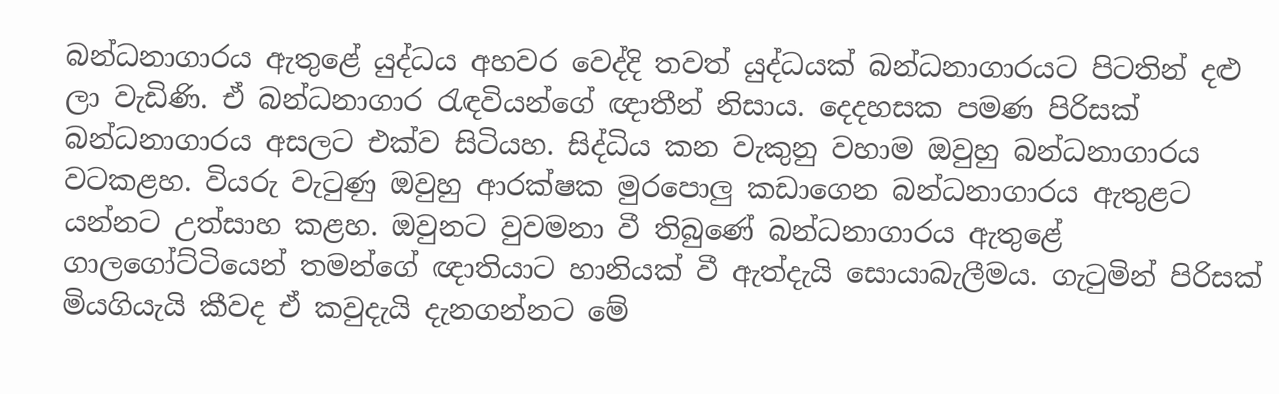බන්ධනාගාරය ඇතුළේ යුද්ධය අහවර වෙද්දි තවත් යුද්ධයක් බන්ධනාගාරයට පිටතින් දළු ලා වැඩිණි. ඒ බන්ධනාගාර රැඳවියන්ගේ ඥාතීන් නිසාය. දෙදහසක පමණ පිරිසක් බන්ධනාගාරය අසලට එක්ව සිටියහ. සිද්ධිය කන වැකුනු වහාම ඔවුහු බන්ධනාගාරය වටකළහ. වියරු වැටුණු ඔවුහු ආරක්ෂක මුරපොලු කඩාගෙන බන්ධනාගාරය ඇතුළට යන්නට උත්සාහ කළහ. ඔවුනට වුවමනා වී තිබුණේ බන්ධනාගාරය ඇතුළේ ගාලගෝට්ටියෙන් තමන්ගේ ඥාතියාට හානියක් වී ඇත්දැයි සොයාබැලීමය. ගැටුමින් පිරිසක් මියගියැයි කීවද ඒ කවුදැයි දැනගන්නට මේ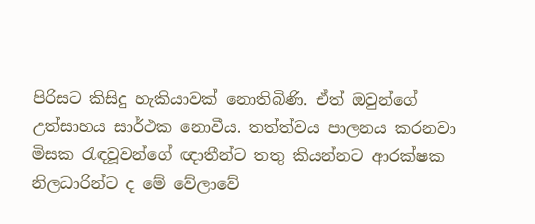පිරිසට කිසිදු හැකියාවක් නොතිබිණි. ඒත් ඔවුන්ගේ උත්සාහය සාර්ථක නොවීය. තත්ත්වය පාලනය කරනවා මිසක රැඳවූවන්ගේ ඥාතීන්ට තතු කියන්නට ආරක්ෂක නිලධාරින්ට ද මේ වේලාවේ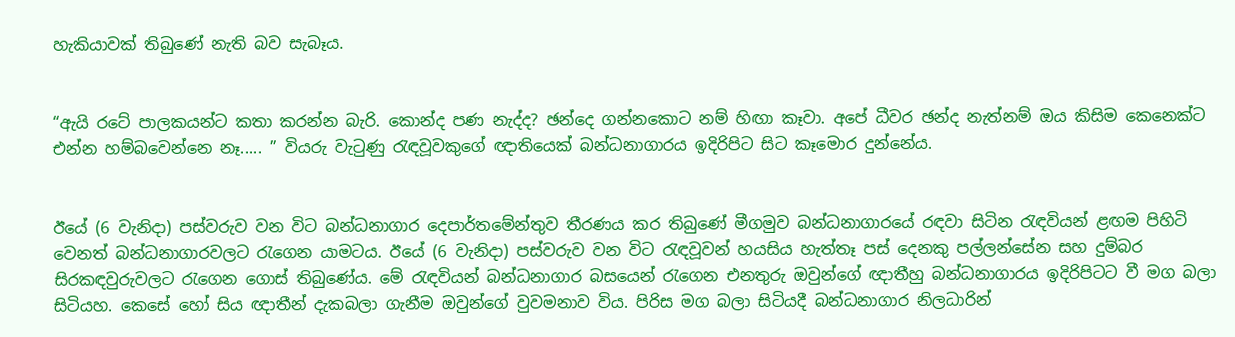හැකියාවක් තිබුණේ නැති බව සැබෑය.


“ඇයි රටේ පාලකයන්ට කතා කරන්න බැරි. කොන්ද පණ නැද්ද? ඡන්දෙ ගන්නකොට නම් හිඟා කෑවා. අපේ ධීවර ඡන්ද නැත්නම් ඔය කිසිම කෙනෙක්ට එන්න හම්බවෙන්නෙ නෑ..... ” වියරු වැටුණු රැඳවූවකුගේ ඥාතියෙක් බන්ධනාගාරය ඉදිරිපිට සිට කෑමොර දුන්නේය.


ඊයේ (6 වැනිදා) පස්වරුව වන විට බන්ධනාගාර දෙපාර්තමේන්තුව තීරණය කර තිබුණේ මීගමුව බන්ධනාගාරයේ රඳවා සිටින රැඳවියන් ළඟම පිහිටි වෙනත් බන්ධනාගාරවලට රැගෙන යාමටය. ඊයේ (6 වැනිදා) පස්වරුව වන විට රැඳවූවන් හයසිය හැත්තෑ පස් දෙනකු පල්ලන්සේන සහ දුම්බර සිරකඳවුරුවලට රැගෙන ගොස් තිබුණේය. මේ රැඳවියන් බන්ධනාගාර බසයෙන් රැගෙන එනතුරු ඔවුන්ගේ ඥාතීහු බන්ධනාගාරය ඉදිරිපිටට වී මග බලා සිටියහ. කෙසේ හෝ සිය ඥාතීන් දැකබලා ගැනීම ඔවුන්ගේ වුවමනාව විය. පිරිස මග බලා සිටියදී බන්ධනාගාර නිලධාරින්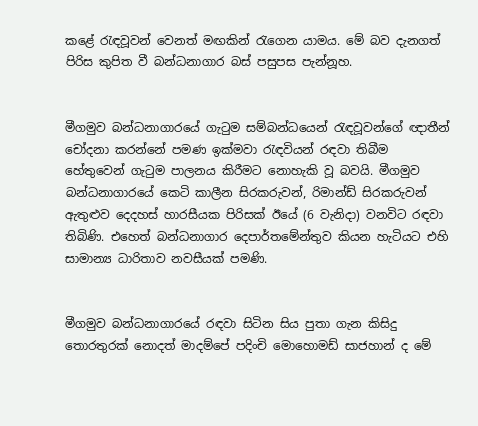කළේ රැඳවූවන් වෙනත් මඟකින් රැගෙන යාමය. මේ බව දැනගත් පිරිස කුපිත වී බන්ධනාගාර බස් පසුපස පැන්නූහ.


මීගමුව බන්ධනාගාරයේ ගැටුම සම්බන්ධයෙන් රැඳවූවන්ගේ ඥාතීන් චෝදනා කරන්නේ පමණ ඉක්මවා රැඳවියන් රඳවා තිබීම හේතුවෙන් ගැටුම පාලනය කිරීමට නොහැකි වූ බවයි. මීගමුව බන්ධනාගාරයේ කෙටි කාලීන සිරකරුවන්, රිමාන්ඩ් සිරකරුවන් ඇතුළුව දෙදහස් හාරසීයක පිරිසක් ඊයේ (6 වැනිදා) වනවිට රඳවා තිබිණි. එහෙත් බන්ධනාගාර දෙපාර්තමේන්තුව කියන හැටියට එහි සාමාන්‍ය ධාරිතාව නවසීයක් පමණි.


මීගමුව බන්ධනාගාරයේ රඳවා සිටින සිය පුතා ගැන කිසිදු තොරතුරක් නොදත් මාදම්පේ පදිංචි මොහොමඩ් සාජහාන් ද මේ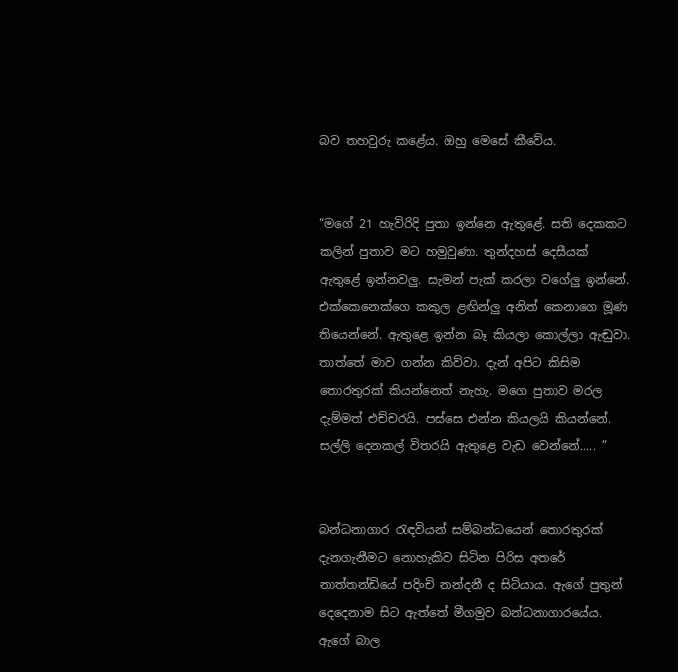බව තහවුරු කළේය. ඔහු මෙසේ කීවේය.


“මගේ 21 හැවිරිදි පුතා ඉන්නෙ ඇතුළේ. සති දෙකකට කලින් පුතාව මට හමුවුණා. තුන්දහස් දෙසීයක් ඇතුළේ ඉන්නවලු. සැමන් පැක් කරලා වගේලු ඉන්නේ. එක්කෙනෙක්ගෙ කකුල ළඟින්ලු අනිත් කෙනාගෙ මූණ තියෙන්නේ. ඇතුළෙ ඉන්න බෑ කියලා කොල්ලා ඇඬුවා. තාත්තේ මාව ගන්න කිව්වා. දැන් අපිට කිසිම තොරතුරක් කියන්නෙත් නැහැ. මගෙ පුතාව මරල දැම්මත් එච්චරයි. පස්සෙ එන්න කියලයි කියන්නේ. සල්ලි දෙනකල් විතරයි ඇතුළෙ වැඩ වෙන්නේ..... ”


බන්ධනාගාර රැඳවියන් සම්බන්ධයෙන් තොරතුරක් දැනගැනීමට නොහැකිව සිටින පිරිස අතරේ නාත්තන්ඩියේ පදිංචි නන්දනී ද සිටියාය. ඇගේ පුතුන් දෙදෙනාම සිට ඇත්තේ මීගමුව බන්ධනාගාරයේය. ඇගේ බාල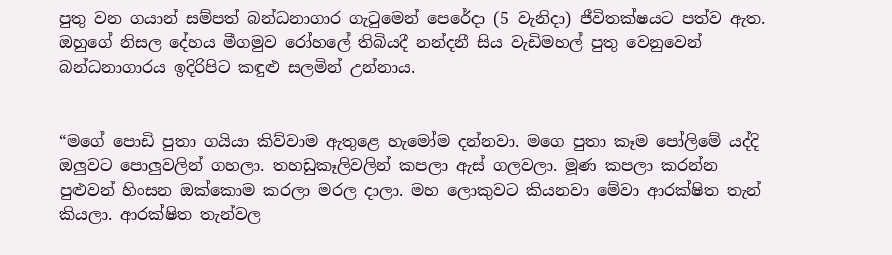පුතු වන ගයාන් සම්පත් බන්ධනාගාර ගැටුමෙන් පෙරේදා (5 වැනිදා) ජීවිතක්ෂයට පත්ව ඇත. ඔහුගේ නිසල දේහය මීගමුව රෝහලේ තිබියදී නන්දනී සිය වැඩිමහල් පුතු වෙනුවෙන් බන්ධනාගාරය ඉදිරිපිට කඳුළු සලමින් උන්නාය.


“මගේ පොඩි පුතා ගයියා කිව්වාම ඇතුළෙ හැමෝම දන්නවා. මගෙ පුතා කෑම පෝලිමේ යද්දි ඔලුවට පොලුවලින් ගහලා. තහඩුකෑලිවලින් කපලා ඇස් ගලවලා. මූණ කපලා කරන්න පුළුවන් හිංසන ඔක්කොම කරලා මරල දාලා. මහ ලොකුවට කියනවා මේවා ආරක්ෂිත තැන් කියලා. ආරක්ෂිත තැන්වල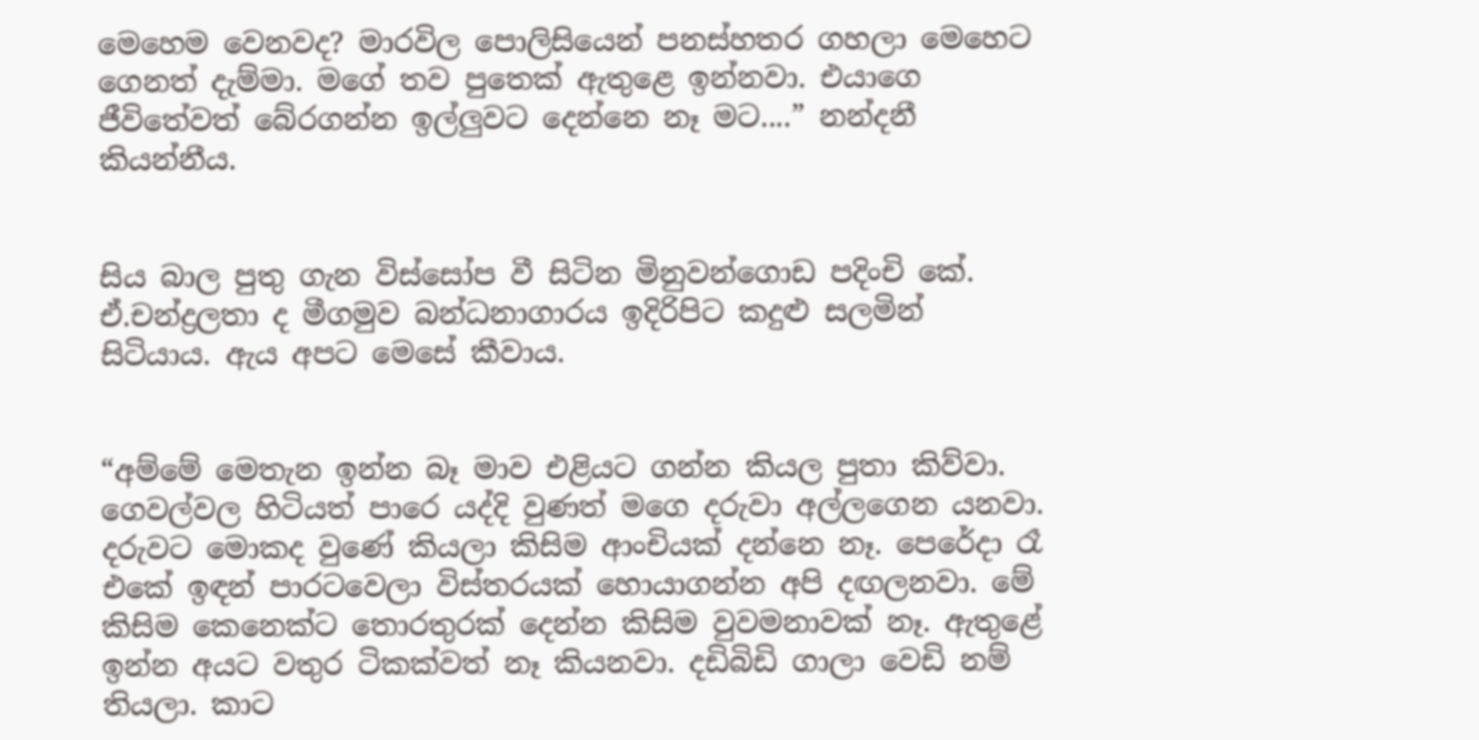මෙහෙම වෙනවද? මාරවිල පොලිසියෙන් පනස්හතර ගහලා මෙහෙට ගෙනත් දැම්මා. මගේ තව පුතෙක් ඇතුළෙ ඉන්නවා. එයාගෙ ජීවිතේවත් බේරගන්න ඉල්ලුවට දෙන්නෙ නෑ මට....” නන්දනී කියන්නීය.


සිය බාල පුතු ගැන විස්සෝප වී සිටින මිනුවන්ගොඩ පදිංචි කේ. ඒ.චන්ද්‍රලතා ද මීගමුව බන්ධනාගාරය ඉදිරිපිට කදුළු සලමින් සිටියාය. ඇය අපට මෙසේ කීවාය.


“අම්මේ මෙතැන ඉන්න බෑ මාව එළියට ගන්න කියල පුතා කිව්වා. ගෙවල්වල හිටියත් පාරෙ යද්දි වුණත් මගෙ දරුවා අල්ලගෙන යනවා. දරුවට මොකද වුණේ කියලා කිසිම ආංචියක් දන්නෙ නෑ. පෙරේදා රෑ එකේ ඉඳන් පාරටවෙලා විස්තරයක් හොයාගන්න අපි දඟලනවා. මේ කිසිම කෙනෙක්ට තොරතුරක් දෙන්න කිසිම වුවමනාවක් නෑ. ඇතුළේ ඉන්න අයට වතුර ටිකක්වත් නෑ කියනවා. දඩිබිඩි ගාලා වෙඩි නම් තියලා. කාට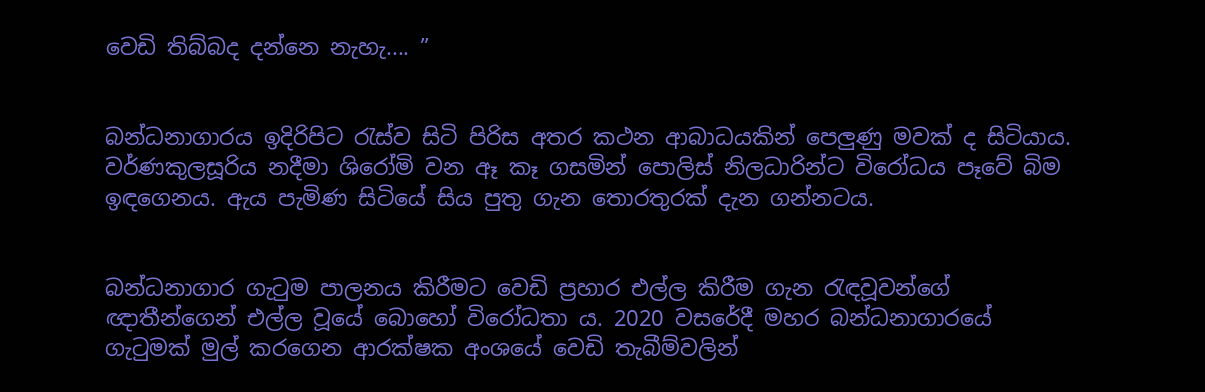වෙඩි තිබ්බද දන්නෙ නැහැ.... ”


බන්ධනාගාරය ඉදිරිපිට රැස්ව සිටි පිරිස අතර කථන ආබාධයකින් පෙලුණු මවක් ද සිටියාය. වර්ණකුලසූරිය නදීමා ශිරෝමි වන ඈ කෑ ගසමින් පොලිස් නිලධාරින්ට විරෝධය පෑවේ බිම ඉඳගෙනය. ඇය පැමිණ සිටියේ සිය පුතු ගැන තොරතුරක් දැන ගන්නටය.


බන්ධනාගාර ගැටුම පාලනය කිරීමට වෙඩි ප්‍රහාර එල්ල කිරීම ගැන රැඳවූවන්ගේ ඥාතීන්ගෙන් එල්ල වූයේ බොහෝ විරෝධතා ය. 2020 වසරේදී මහර බන්ධනාගාරයේ ගැටුමක් මුල් කරගෙන ආරක්ෂක අංශයේ වෙඩි තැබීම්වලින්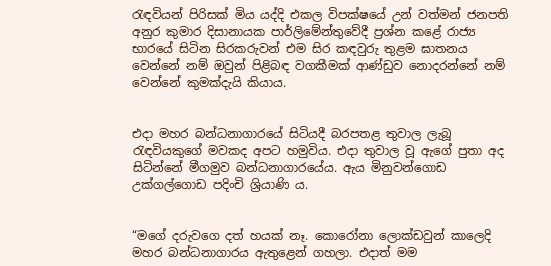රැඳවියන් පිරිසක් මිය යද්දි එකල විපක්ෂයේ උන් වත්මන් ජනපති අනුර කුමාර දිසානායක පාර්ලිමේන්තුවේදී ප්‍රශ්න කළේ රාජ්‍ය භාරයේ සිටින සිරකරුවන් එම සිර කඳවුරු තුළම ඝාතනය වෙන්නේ නම් ඔවුන් පිළිබඳ වගකීමක් ආණ්ඩුව නොදරන්නේ නම් වෙන්නේ කුමක්දැයි කියාය.


එදා මහර බන්ධනාගාරයේ සිටියදී බරපතළ තුවාල ලැබූ රැඳවියකුගේ මවකද අපට හමුවිය. එදා තුවාල වූ ඇගේ පුතා අද සිටින්නේ මීගමුව බන්ධනාගාරයේය. ඇය මිනුවන්ගොඩ උක්ගල්ගොඩ පදිංචි ශ්‍රියාණි ය.


“මගේ දරුවගෙ දත් හයක් නෑ. කොරෝනා ලොක්ඩවුන් කාලෙදි මහර බන්ධනාගාරය ඇතුළෙන් ගහලා. එදාත් මම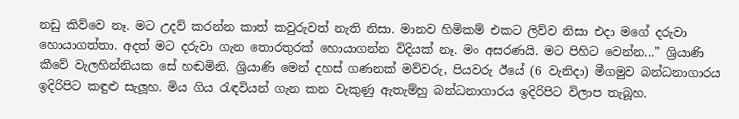නඩු කිව්වෙ නෑ. මට උදව් කරන්න කාත් කවුරුවත් නැති නිසා. මානව හිමිකම් එකට ලිව්ව නිසා එදා මගේ දරුවා හොයාගත්තා. අදත් මට දරුවා ගැන තොරතුරක් හොයාගන්න විදියක් නෑ. මං අසරණයි. මට පිහිට වෙන්න...” ශ්‍රියාණි කීවේ වැලහින්නියක සේ හඬමිනි. ශ්‍රියාණි මෙන් දහස් ගණනක් මව්වරු, පියවරු ඊයේ (6 වැනිදා) මීගමුව බන්ධනාගාරය ඉදිරිපිට කඳුළු සැලූහ. මිය ගිය රැඳවියන් ගැන කන වැකුණු ඇතැම්හු බන්ධනාගාරය ඉදිරිපිට විලාප තැබූහ.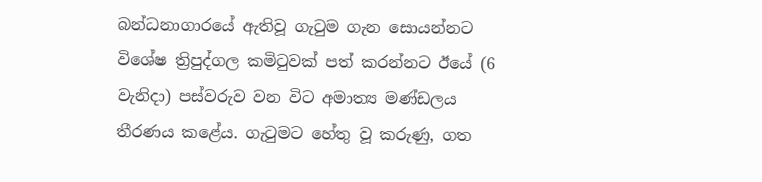බන්ධනාගාරයේ ඇතිවූ ගැටුම ගැන සොයන්නට විශේෂ ත්‍රිපුද්ගල කමිටුවක් පත් කරන්නට ඊයේ (6 වැනිදා) පස්වරුව වන විට අමාත්‍ය මණ්ඩලය තීරණය කළේය. ගැටුමට හේතු වූ කරුණු, ගත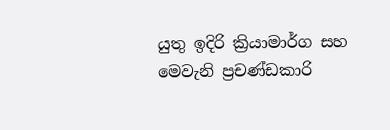යුතු ඉදිරි ක්‍රියාමාර්ග සහ මෙවැනි ප්‍රචණ්ඩකාරි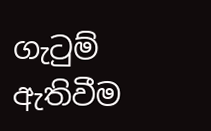ගැටුම් ඇතිවීම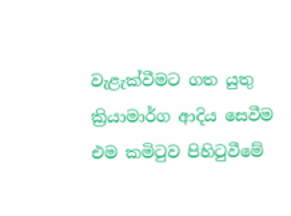වැළැක්වීමට ගත යුතු ක්‍රියාමාර්ග ආදිය සෙවීම එම කමිටුව පිහිටුවීමේ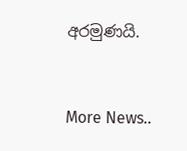අරමුණයි.



More News..